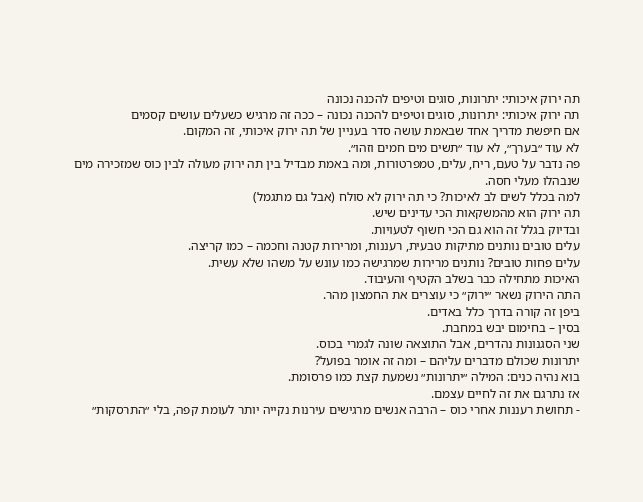תה ירוק איכותי: יתרונות, סוגים וטיפים להכנה נכונה
תה ירוק איכותי: יתרונות, סוגים וטיפים להכנה נכונה – ככה זה מרגיש כשעלים עושים קסמים
אם חיפשת מדריך אחד שבאמת עושה סדר בעניין של תה ירוק איכותי, זה המקום.
לא עוד ״בערך״, לא עוד ״תשים מים חמים וזהו״.
פה נדבר על טעם, ריח, עלים, טמפרטורות, ומה באמת מבדיל בין תה ירוק מעולה לבין כוס שמזכירה מים שנבהלו מעלי חסה.
למה בכלל לשים לב לאיכות? כי תה ירוק לא סולח (אבל גם מתגמל)
תה ירוק הוא מהמשקאות הכי עדינים שיש.
ובדיוק בגלל זה הוא גם הכי חשוף לטעויות.
עלים טובים נותנים מתיקות טבעית, רעננות, ומרירות קטנה וחכמה – כמו קריצה.
עלים פחות טובים? נותנים מרירות שמרגישה כמו עונש על משהו שלא עשית.
האיכות מתחילה כבר בשלב הקטיף והעיבוד.
התה הירוק נשאר ״ירוק״ כי עוצרים את החמצון מהר.
ביפן זה קורה בדרך כלל באדים.
בסין – בחימום יבש במחבת.
שני הסגנונות נהדרים, אבל התוצאה שונה לגמרי בכוס.
יתרונות שכולם מדברים עליהם – ומה זה אומר בפועל?
בוא נהיה כנים: המילה ״יתרונות״ נשמעת קצת כמו פרסומת.
אז נתרגם את זה לחיים עצמם.
- תחושת רעננות אחרי כוס – הרבה אנשים מרגישים עירנות נקייה יותר לעומת קפה, בלי ״התרסקות״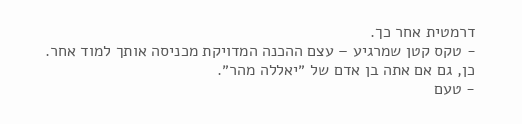דרמטית אחר כך.
- טקס קטן שמרגיע – עצם ההכנה המדויקת מכניסה אותך למוד אחר. כן, גם אם אתה בן אדם של ״יאללה מהר״.
- טעם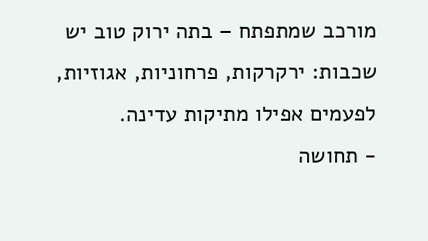מורכב שמתפתח – בתה ירוק טוב יש שכבות: ירקרקות, פרחוניות, אגוזיות, לפעמים אפילו מתיקות עדינה.
- תחושה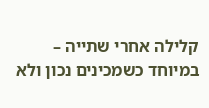קלילה אחרי שתייה – במיוחד כשמכינים נכון ולא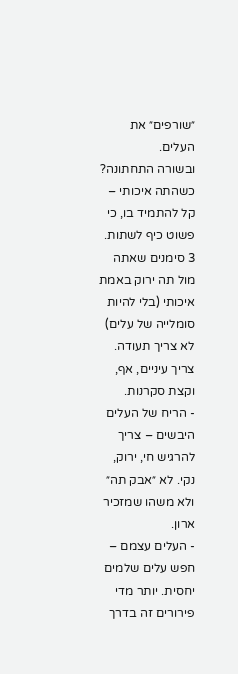״שורפים״ את העלים.
ובשורה התחתונה?
כשהתה איכותי – קל להתמיד בו, כי פשוט כיף לשתות.
3 סימנים שאתה מול תה ירוק באמת איכותי (בלי להיות סומלייה של עלים)
לא צריך תעודה.
צריך עיניים, אף, וקצת סקרנות.
- הריח של העלים היבשים – צריך להרגיש חי, ירוק, נקי. לא ״אבק תה״ ולא משהו שמזכיר ארון.
- העלים עצמם – חפש עלים שלמים יחסית. יותר מדי פירורים זה בדרך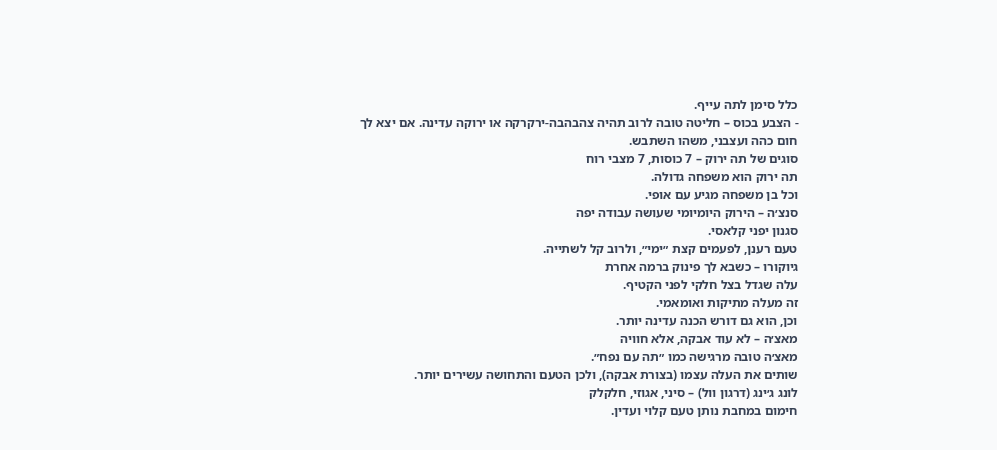כלל סימן לתה עייף.
- הצבע בכוס – חליטה טובה לרוב תהיה צהבהבה-ירקרקה או ירוקה עדינה. אם יצא לך חום כהה ועצבני, משהו השתבש.
סוגים של תה ירוק – 7 כוסות, 7 מצבי רוח
תה ירוק הוא משפחה גדולה.
וכל בן משפחה מגיע עם אופי.
סנצ׳ה – הירוק היומיומי שעושה עבודה יפה
סגנון יפני קלאסי.
טעם רענן, לפעמים קצת ״ימי״, ולרוב קל לשתייה.
גיוקורו – כשבא לך פינוק ברמה אחרת
עלה שגדל בצל חלקי לפני הקטיף.
זה מעלה מתיקות ואומאמי.
וכן, הוא גם דורש הכנה עדינה יותר.
מאצ׳ה – לא עוד אבקה, אלא חוויה
מאצ׳ה טובה מרגישה כמו ״תה עם נפח״.
שותים את העלה עצמו (בצורת אבקה), ולכן הטעם והתחושה עשירים יותר.
לונג ג׳ינג (דרגון וול) – סיני, אגוזי, חלקלק
חימום במחבת נותן טעם קלוי ועדין.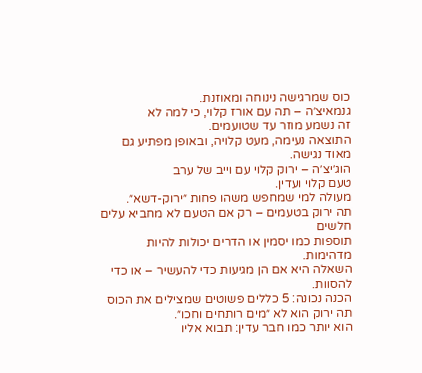כוס שמרגישה נינוחה ומאוזנת.
גנמאיצ׳ה – תה עם אורז קלוי, כי למה לא
זה נשמע מוזר עד שטועמים.
התוצאה נעימה, מעט קלויה, ובאופן מפתיע גם מאוד נגישה.
הוג׳יצ׳ה – ירוק קלוי עם וייב של ערב
טעם קלוי ועדין.
מעולה למי שמחפש משהו פחות ״ירוק-דשא״.
תה ירוק בטעמים – רק אם הטעם לא מחביא עלים חלשים
תוספות כמו יסמין או הדרים יכולות להיות מדהימות.
השאלה היא אם הן מגיעות כדי להעשיר – או כדי להסוות.
הכנה נכונה: 5 כללים פשוטים שמצילים את הכוס
תה ירוק הוא לא ״מים רותחים וחכו״.
הוא יותר כמו חבר עדין: תבוא אליו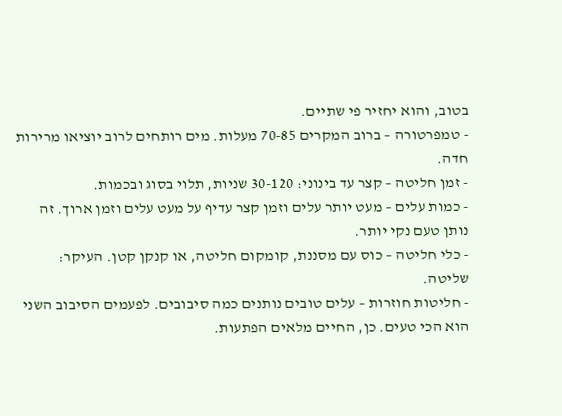בטוב, והוא יחזיר פי שתיים.
- טמפרטורה – ברוב המקרים 70-85 מעלות. מים רותחים לרוב יוציאו מרירות חדה.
- זמן חליטה – קצר עד בינוני: 30-120 שניות, תלוי בסוג ובכמות.
- כמות עלים – מעט יותר עלים וזמן קצר עדיף על מעט עלים וזמן ארוך. זה נותן טעם נקי יותר.
- כלי חליטה – כוס עם מסננת, קומקום חליטה, או קנקן קטן. העיקר: שליטה.
- חליטות חוזרות – עלים טובים נותנים כמה סיבובים. לפעמים הסיבוב השני הוא הכי טעים. כן, החיים מלאים הפתעות.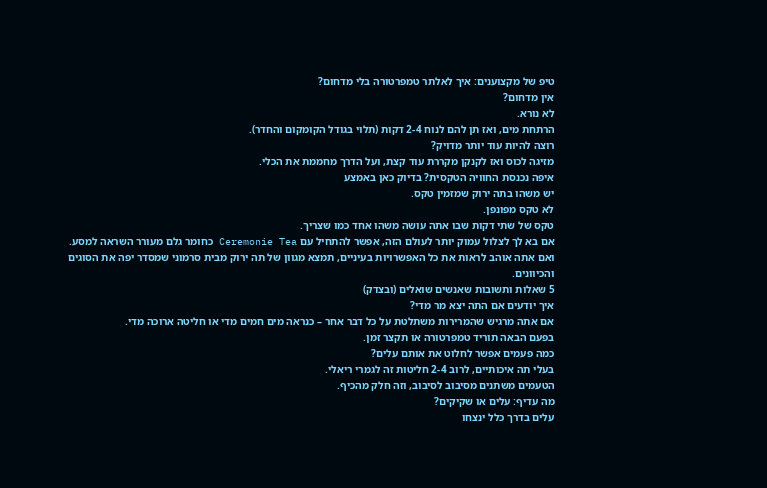טיפ של מקצוענים: איך לאלתר טמפרטורה בלי מדחום?
אין מדחום?
לא נורא.
הרתחת מים, ואז תן להם לנוח 2-4 דקות (תלוי בגודל הקומקום והחדר).
רוצה להיות עוד יותר מדויק?
מזיגה לכוס ואז לקנקן מקררת עוד קצת, ועל הדרך מחממת את הכלי.
איפה נכנסת החוויה הטקסית? בדיוק כאן באמצע
יש משהו בתה ירוק שמזמין טקס.
לא טקס מפונפן.
טקס של שתי דקות שבו אתה עושה משהו אחד כמו שצריך.
אם בא לך לצלול עמוק יותר לעולם הזה, אפשר להתחיל עם Ceremonie Tea כחומר גלם מעורר השראה למסע.
ואם אתה אוהב לראות את כל האפשרויות בעיניים, תמצא מגוון של תה ירוק מבית סרמוני שמסדר יפה את הסוגים והכיוונים.
5 שאלות ותשובות שאנשים שואלים (ובצדק)
איך יודעים אם התה יצא מר מדי?
אם אתה מרגיש שהמרירות משתלטת על כל דבר אחר – כנראה מים חמים מדי או חליטה ארוכה מדי.
בפעם הבאה תוריד טמפרטורה או תקצר זמן.
כמה פעמים אפשר לחלוט את אותם עלים?
בעלי תה איכותיים, לרוב 2-4 חליטות זה לגמרי ריאלי.
הטעמים משתנים מסיבוב לסיבוב, וזה חלק מהכיף.
מה עדיף: עלים או שקיקים?
עלים בדרך כלל ינצחו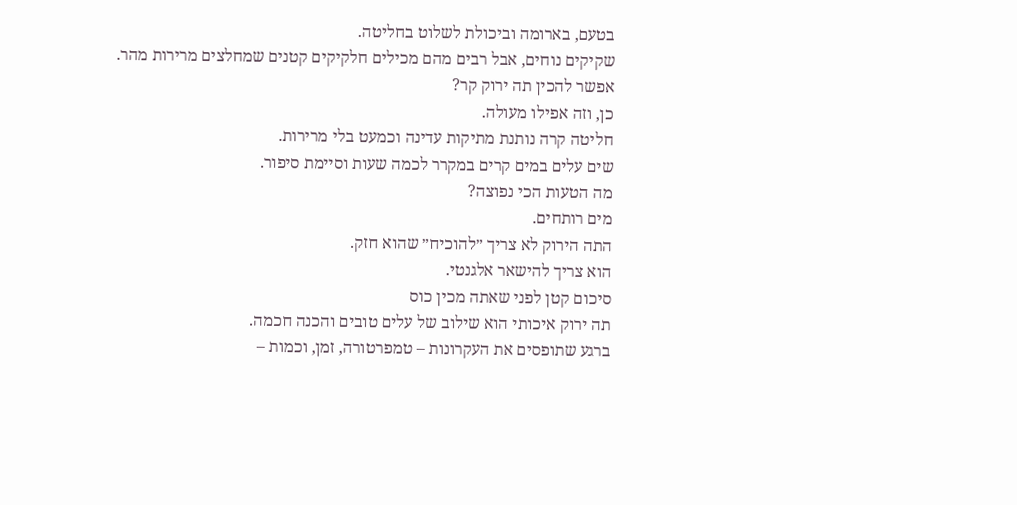בטעם, בארומה וביכולת לשלוט בחליטה.
שקיקים נוחים, אבל רבים מהם מכילים חלקיקים קטנים שמחלצים מרירות מהר.
אפשר להכין תה ירוק קר?
כן, וזה אפילו מעולה.
חליטה קרה נותנת מתיקות עדינה וכמעט בלי מרירות.
שים עלים במים קרים במקרר לכמה שעות וסיימת סיפור.
מה הטעות הכי נפוצה?
מים רותחים.
התה הירוק לא צריך ״להוכיח״ שהוא חזק.
הוא צריך להישאר אלגנטי.
סיכום קטן לפני שאתה מכין כוס
תה ירוק איכותי הוא שילוב של עלים טובים והכנה חכמה.
ברגע שתופסים את העקרונות – טמפרטורה, זמן, וכמות –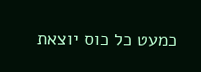כמעט כל כוס יוצאת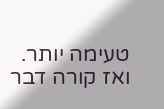טעימה יותר.
ואז קורה דבר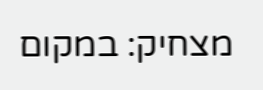מצחיק: במקום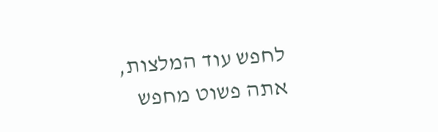לחפש עוד המלצות, אתה פשוט מחפש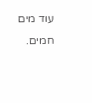עוד מים חמים.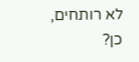לא רותחים, כן?